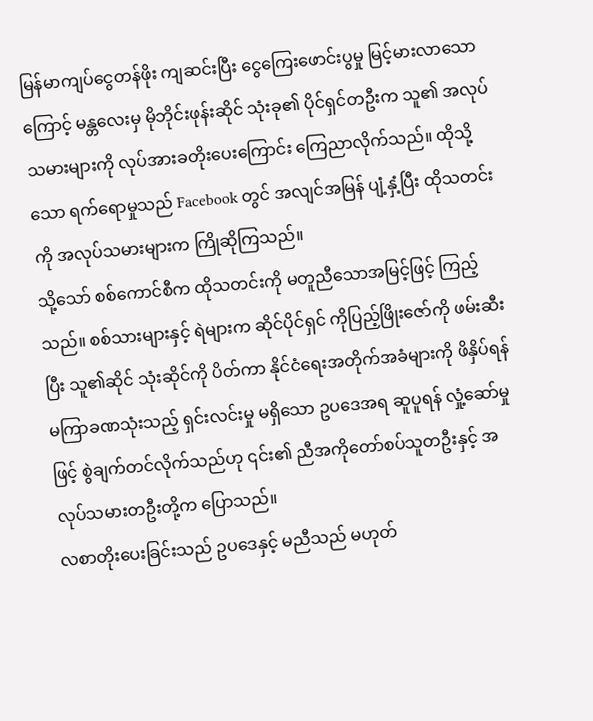မြန်မာကျပ်ငွေတန်ဖိုး ကျဆင်းပြီး ငွေကြေးဖောင်းပွမှု မြင့်မားလာသောကြောင့် မန္တလေးမှ မိုဘိုင်းဖုန်းဆိုင် သုံးခု၏ ပိုင်ရှင်တဦးက သူ၏ အလုပ်သမားများကို လုပ်အားခတိုးပေးကြောင်း ကြေညာလိုက်သည်။ ထိုသို့သော ရက်ရောမှုသည် Facebook တွင် အလျင်အမြန် ပျံ့နှံ့ပြီး ထိုသတင်းကို အလုပ်သမားများက ကြိုဆိုကြသည်။
သို့သော် စစ်ကောင်စီက ထိုသတင်းကို မတူညီသောအမြင့်ဖြင့် ကြည့်သည်။ စစ်သားများနှင့် ရဲများက ဆိုင်ပိုင်ရှင် ကိုပြည့်ဖြိုးဇော်ကို ဖမ်းဆီးပြီး သူ၏ဆိုင် သုံးဆိုင်ကို ပိတ်ကာ နိုင်ငံရေးအတိုက်အခံများကို ဖိနှိပ်ရန် မကြာခဏသုံးသည့် ရှင်းလင်းမှု မရှိသော ဥပဒေအရ ဆူပူရန် လှုံ့ဆော်မှုဖြင့် စွဲချက်တင်လိုက်သည်ဟု ၎င်း၏ ညီအကိုတော်စပ်သူတဦးနှင့် အလုပ်သမားတဦးတို့က ပြောသည်။
လစာတိုးပေးခြင်းသည် ဥပဒေနှင့် မညီသည် မဟုတ်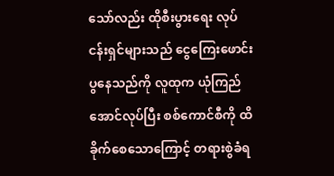သော်လည်း ထိုစီးပွားရေး လုပ်ငန်းရှင်များသည် ငွေကြေးဖောင်းပွနေသည်ကို လူထုက ယုံကြည်အောင်လုပ်ပြီး စစ်ကောင်စီကို ထိခိုက်စေသောကြောင့် တရားစွဲခံရ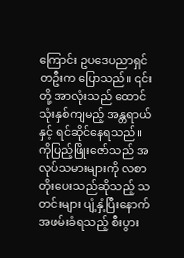ကြောင်း ဥပဒေပညာရှင်တဦးက ပြောသည်။ ၎င်းတို့ အာလုံးသည် ထောင် သုံးနှစ်ကျမည့် အန္တရာယ်နှင့် ရင်ဆိုင်နေရသည်။
ကိုပြည့်ဖြိုးဇော်သည် အလုပ်သမားများကို လစာတိုးပေးသည်ဆိုသည့် သတင်းများ ပျံ့နှံ့ပြီးနောက် အဖမ်းခံရသည့် စီးပွား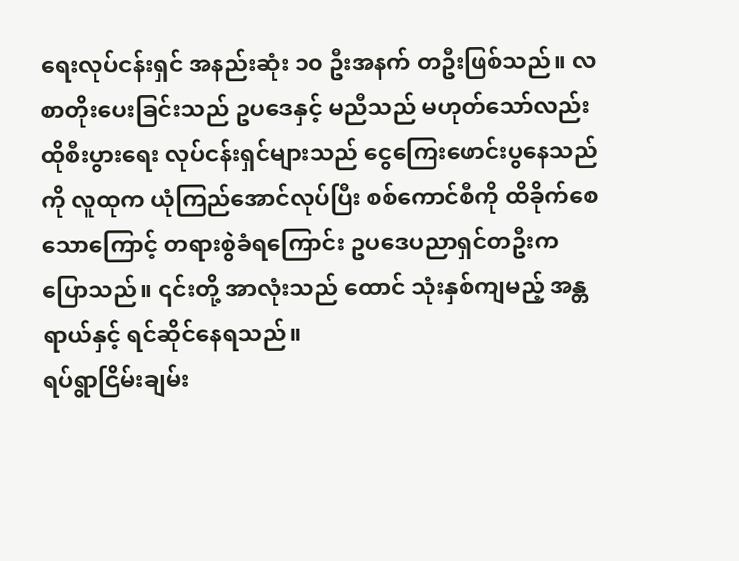ရေးလုပ်ငန်းရှင် အနည်းဆုံး ၁၀ ဦးအနက် တဦးဖြစ်သည်။ လစာတိုးပေးခြင်းသည် ဥပဒေနှင့် မညီသည် မဟုတ်သော်လည်း ထိုစီးပွားရေး လုပ်ငန်းရှင်များသည် ငွေကြေးဖောင်းပွနေသည်ကို လူထုက ယုံကြည်အောင်လုပ်ပြီး စစ်ကောင်စီကို ထိခိုက်စေသောကြောင့် တရားစွဲခံရကြောင်း ဥပဒေပညာရှင်တဦးက ပြောသည်။ ၎င်းတို့ အာလုံးသည် ထောင် သုံးနှစ်ကျမည့် အန္တရာယ်နှင့် ရင်ဆိုင်နေရသည်။
ရပ်ရွာငြိမ်းချမ်း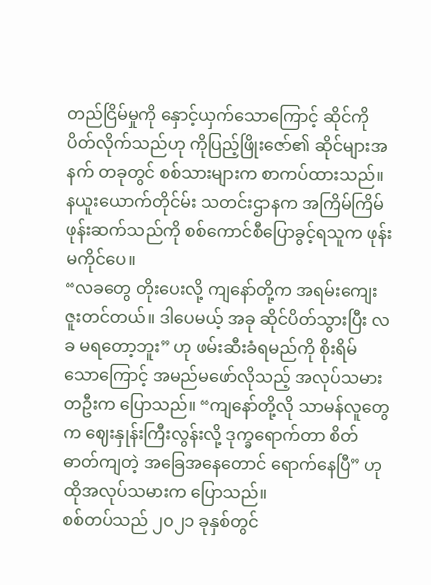တည်ငြိမ်မှုကို နှောင့်ယှက်သောကြောင့် ဆိုင်ကို ပိတ်လိုက်သည်ဟု ကိုပြည့်ဖြိုးဇော်၏ ဆိုင်များအနက် တခုတွင် စစ်သားများက စာကပ်ထားသည်။
နယူးယောက်တိုင်မ်း သတင်းဌာနက အကြိမ်ကြိမ် ဖုန်းဆက်သည်ကို စစ်ကောင်စီပြောခွင့်ရသူက ဖုန်းမကိုင်ပေ။
“လခတွေ တိုးပေးလို့ ကျနော်တို့က အရမ်းကျေးဇူးတင်တယ်။ ဒါပေမယ့် အခု ဆိုင်ပိတ်သွားပြီး လခ မရတော့ဘူး” ဟု ဖမ်းဆီးခံရမည်ကို စိုးရိမ်သောကြောင့် အမည်မဖော်လိုသည့် အလုပ်သမားတဦးက ပြောသည်။ “ကျနော်တို့လို သာမန်လူတွေက ဈေးနှုန်းကြီးလွန်းလို့ ဒုက္ခရောက်တာ စိတ်ဓာတ်ကျတဲ့ အခြေအနေတောင် ရောက်နေပြီ” ဟု ထိုအလုပ်သမားက ပြောသည်။
စစ်တပ်သည် ၂၀၂၁ ခုနှစ်တွင်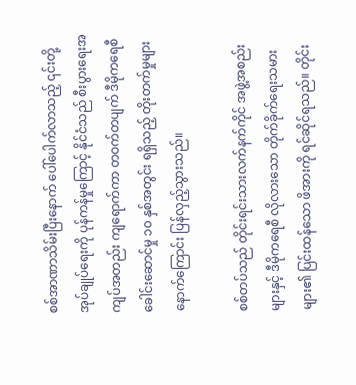စစ်အာဏာသိမ်းပြီးနောက် ပေါ်ပေါက်လာသည့် ၎င်းတို့အုပ်ချုပ်ရေးကို ပုန်ကန်မှုကြောင့် နိုင်ငံသည် စီးပွားရေးအကျပ်အတည်း ကျရောက်ကာ တဝက်တပျက် ဒီမိုကရေစီ ခေါင်းဆောင်မှု ၁၀ နှစ်အတွင်း ရရှိသည့် တိုးတက်မှုများ နောက်ကြောင်း ပြန်လှည့်သွားသည်။

စစ်တပ်သည် တိုင်းရင်းသားလက်နက်ကိုင် အဖွဲ့အစည်းများနှင့် ဒီမိုကရေစီ လိုလားသော တိုက်ခိုက်ရေးသမားများ၏ ပြင်းထန်သော ဖိအားကို ရင်ဆိုင်ရသည်။ တိုင်း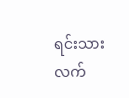ရင်းသားလက်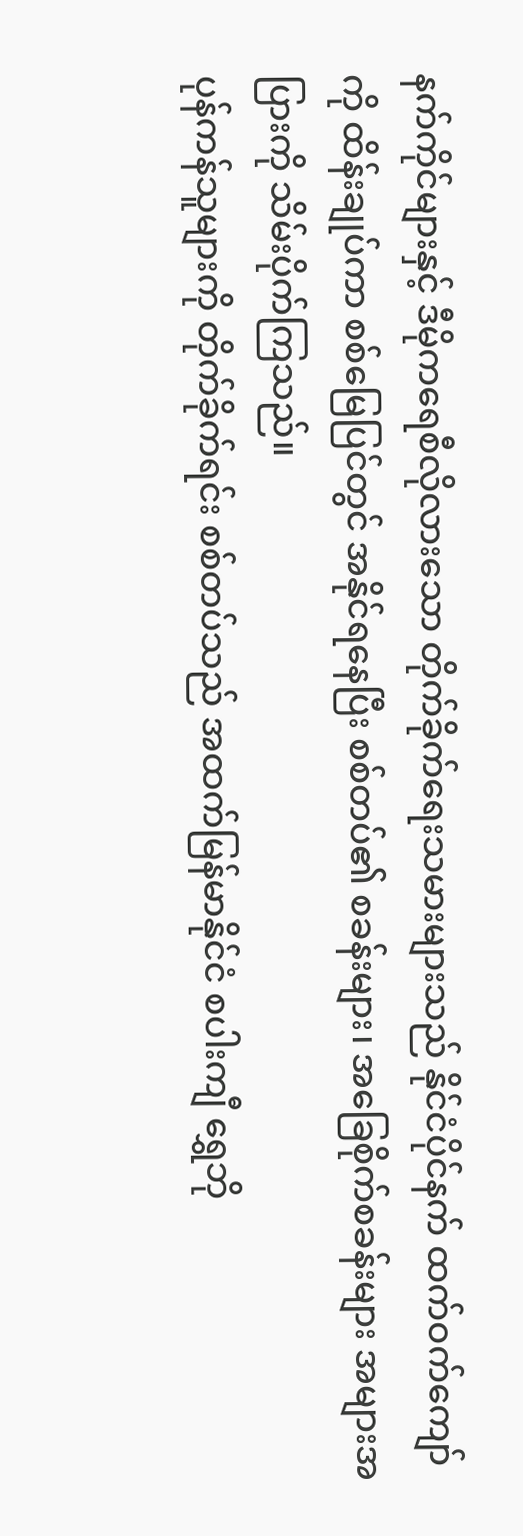နက်ကိုင်များနှင့် ဒီမိုကရေစီလိုလားသော တိုက်ခိုက်ရေးသမားများသည် နိုင်ငံပိုင်နက် ထက်ဝက်ကျော်ကို ထိန်းချုပ်ကာ စစ်မြေပြင်တွင် အနိုင်ရနေပြီး စစ်တပ်၏ စခန်းများ၊ အခြေစိုက်စခန်းများ အများအပြားကို သိမ်းပိုက်ကြသည်။
ပုန်ကန်သူများကို တိုက်ခိုက်ရင်း စစ်တပ်သည် အထက်မြန်မာနိုင်ငံ စပါးကျီ ရွှေဘို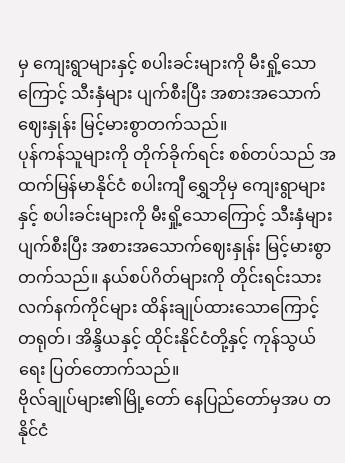မှ ကျေးရွာများနှင့် စပါးခင်းများကို မီးရှို့သောကြောင့် သီးနှံများ ပျက်စီးပြီး အစားအသောက်ဈေးနှုန်း မြင့်မားစွာတက်သည်။
ပုန်ကန်သူများကို တိုက်ခိုက်ရင်း စစ်တပ်သည် အထက်မြန်မာနိုင်ငံ စပါးကျီ ရွှေဘိုမှ ကျေးရွာများနှင့် စပါးခင်းများကို မီးရှို့သောကြောင့် သီးနှံများ ပျက်စီးပြီး အစားအသောက်ဈေးနှုန်း မြင့်မားစွာတက်သည်။ နယ်စပ်ဂိတ်များကို တိုင်းရင်းသားလက်နက်ကိုင်များ ထိန်းချုပ်ထားသောကြောင့် တရုတ်၊ အိန္ဒိယနှင့် ထိုင်းနိုင်ငံတို့နှင့် ကုန်သွယ်ရေး ပြတ်တောက်သည်။
ဗိုလ်ချုပ်များ၏မြို့တော် နေပြည်တော်မှအပ တနိုင်ငံ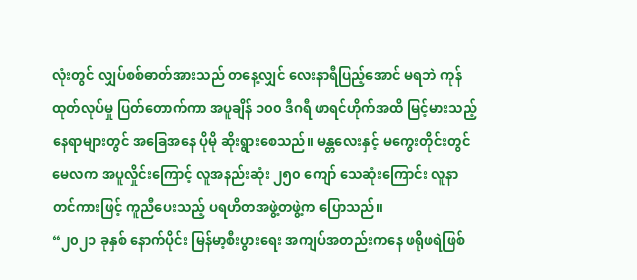လုံးတွင် လျှပ်စစ်ဓာတ်အားသည် တနေ့လျှင် လေးနာရီပြည့်အောင် မရဘဲ ကုန်ထုတ်လုပ်မှု ပြတ်တောက်ကာ အပူချိန် ၁၀၀ ဒီဂရီ ဖာရင်ဟိုက်အထိ မြင့်မားသည့် နေရာများတွင် အခြေအနေ ပိုမို ဆိုးရွားစေသည်။ မန္တလေးနှင့် မကွေးတိုင်းတွင် မေလက အပူလှိုင်းကြောင့် လူအနည်းဆုံး ၂၅၀ ကျော် သေဆုံးကြောင်း လူနာတင်ကားဖြင့် ကူညီပေးသည့် ပရဟိတအဖွဲ့တဖွဲ့က ပြောသည်။
“၂၀၂၁ ခုနှစ် နောက်ပိုင်း မြန်မာ့စီးပွားရေး အကျပ်အတည်းကနေ ဖရိုဖရဲဖြစ်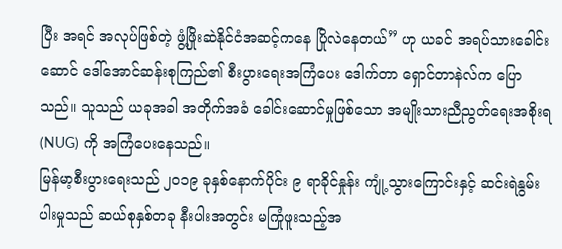ပြီး အရင် အလုပ်ဖြစ်တဲ့ ဖွံ့ဖြိုးဆဲနိုင်ငံအဆင့်ကနေ ပြိုလဲနေတယ်” ဟု ယခင် အရပ်သားခေါင်းဆောင် ဒေါ်အောင်ဆန်းစုကြည်၏ စီးပွားရေးအကြံပေး ဒေါက်တာ ရှောင်တာနဲလ်က ပြောသည်။ သူသည် ယခုအခါ အတိုက်အခံ ခေါင်းဆောင်မှုဖြစ်သော အမျိုးသားညီညွတ်ရေးအစိုးရ (NUG) ကို အကြံပေးနေသည်။
မြန်မာ့စီးပွားရေးသည် ၂၀၁၉ ခုနှစ်နောက်ပိုင်း ၉ ရာခိုင်နှုန်း ကျုံ့သွားကြောင်းနှင့် ဆင်းရဲနွမ်းပါးမှုသည် ဆယ်စုနှစ်တခု နီးပါးအတွင်း မကြုံဖူးသည့်အ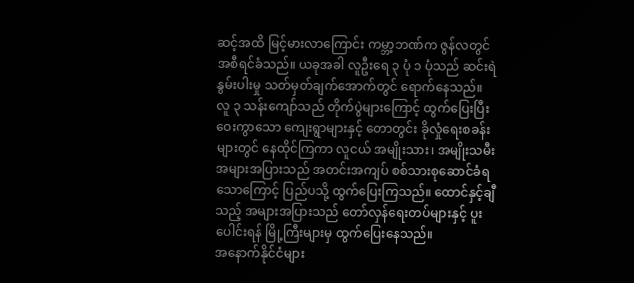ဆင့်အထိ မြင့်မားလာကြောင်း ကမ္ဘာ့ဘဏ်က ဇွန်လတွင် အစီရင်ခံသည်။ ယခုအခါ လူဦးရေ ၃ ပုံ ၁ ပုံသည် ဆင်းရဲနွမ်းပါးမှု သတ်မှတ်ချက်အောက်တွင် ရောက်နေသည်။
လူ ၃ သန်းကျော်သည် တိုက်ပွဲများကြောင့် ထွက်ပြေးပြီး ဝေးကွာသော ကျေးရွာများနှင့် တောတွင်း ခိုလှုံရေးစခန်းများတွင် နေထိုင်ကြကာ လူငယ် အမျိုးသား၊ အမျိုးသမီး အများအပြားသည် အတင်းအကျပ် စစ်သားစုဆောင်ခံရသောကြောင့် ပြည်ပသို့ ထွက်ပြေးကြသည်။ ထောင်နှင့်ချီသည့် အများအပြားသည် တော်လှန်ရေးတပ်များနှင့် ပူးပေါင်းရန် မြို့ကြီးများမှ ထွက်ပြေးနေသည်။
အနောက်နိုင်ငံများ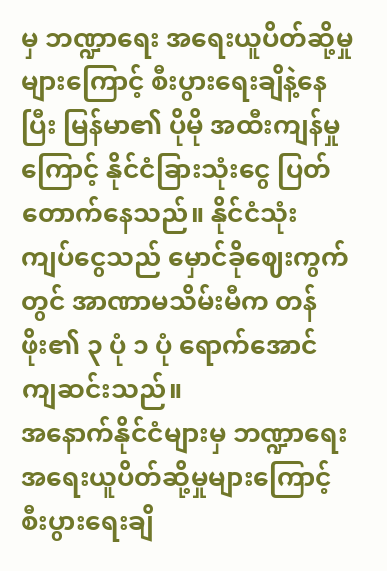မှ ဘဏ္ဍာရေး အရေးယူပိတ်ဆို့မှုများကြောင့် စီးပွားရေးချိနဲ့နေပြီး မြန်မာ၏ ပိုမို အထီးကျန်မှုကြောင့် နိုင်ငံခြားသုံးငွေ ပြတ်တောက်နေသည်။ နိုင်ငံသုံး ကျပ်ငွေသည် မှောင်ခိုဈေးကွက်တွင် အာဏာမသိမ်းမီက တန်ဖိုး၏ ၃ ပုံ ၁ ပုံ ရောက်အောင် ကျဆင်းသည်။
အနောက်နိုင်ငံများမှ ဘဏ္ဍာရေး အရေးယူပိတ်ဆို့မှုများကြောင့် စီးပွားရေးချိ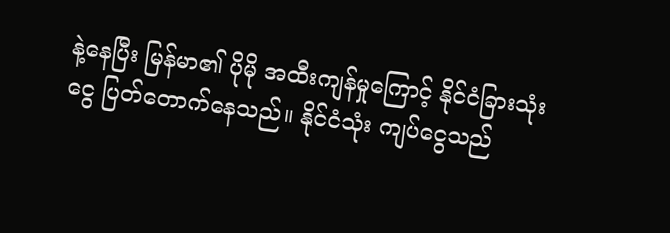နဲ့နေပြီး မြန်မာ၏ ပိုမို အထီးကျန်မှုကြောင့် နိုင်ငံခြားသုံးငွေ ပြတ်တောက်နေသည်။ နိုင်ငံသုံး ကျပ်ငွေသည်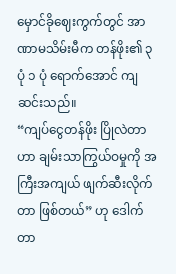မှောင်ခိုဈေးကွက်တွင် အာဏာမသိမ်းမီက တန်ဖိုး၏ ၃ ပုံ ၁ ပုံ ရောက်အောင် ကျဆင်းသည်။
“ကျပ်ငွေတန်ဖိုး ပြိုလဲတာဟာ ချမ်းသာကြွယ်ဝမှုကို အကြီးအကျယ် ဖျက်ဆီးလိုက်တာ ဖြစ်တယ်” ဟု ဒေါက်တာ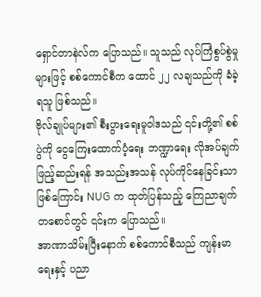ရှောင်တာနဲလ်က ပြောသည်။ သူသည် လုပ်ကြံစွပ်စွဲမှုများဖြင့် စစ်ကောင်စီက ထောင် ၂၂ လချသည်ကို ခံခဲ့ရသူ ဖြစ်သည်။
ဗိုလ်ချုပ်များ၏ စီးပွားရေးမူဝါဒသည် ၎င်းတို့၏ စစ်ပွဲကို ငွေကြေးထောက်ပံ့ရေး ဘဏ္ဍာရေး လိုအပ်ချက် ဖြည့်ဆည်းရန် အသည်းအသန် လုပ်ကိုင်နေခြင်းသာဖြစ်ကြောင်း NUG က ထုတ်ပြန်သည့် ကြေညာချက်တစောင်တွင် ၎င်းက ပြောသည်။
အာဏာသိမ်းပြီးနောက် စစ်ကောင်စီသည် ကျန်းမာရေးနှင့် ပညာ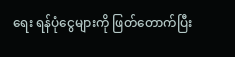ရေး ရန်ပုံငွေများကို ဖြတ်တောက်ပြီး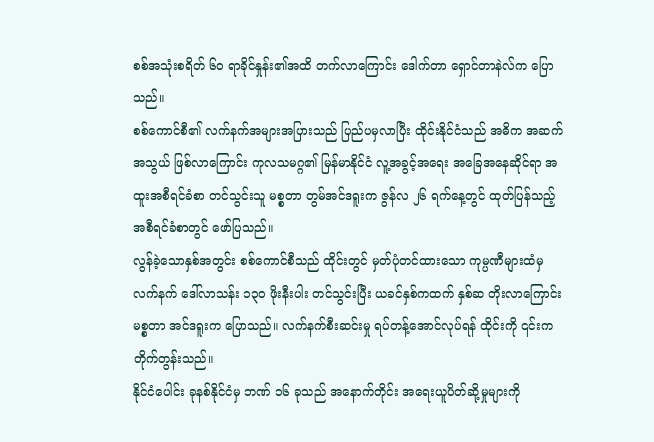စစ်အသုံးစရိတ် ၆၀ ရာခိုင်နှုန်း၏အထိ တက်လာကြောင်း ဒေါက်တာ ရှောင်တာနဲလ်က ပြောသည်။
စစ်ကောင်စီ၏ လက်နက်အများအပြားသည် ပြည်ပမှလာပြီး ထိုင်းနိုင်ငံသည် အဓိက အဆက်အသွယ် ဖြစ်လာကြောင်း ကုလသမဂ္ဂ၏ မြန်မာနိုင်ငံ လူ့အခွင့်အရေး အခြေအနေဆိုင်ရာ အထူးအစီရင်ခံစာ တင်သွင်းသူ မစ္စတာ တွမ်အင်ဒရူးက ဇွန်လ ၂၆ ရက်နေ့တွင် ထုတ်ပြန်သည့် အစီရင်ခံစာတွင် ဖော်ပြသည်။
လွန်ခဲ့သောနှစ်အတွင်း စစ်ကောင်စီသည် ထိုင်းတွင် မှတ်ပုံတင်ထားသော ကုမ္ပဏီများထံမှ လက်နက် ဒေါ်လာသန်း ၁၃၀ ဖိုးနီးပါး တင်သွင်းပြီး ယခင်နှစ်ကထက် နှစ်ဆ တိုးလာကြောင်း မစ္စတာ အင်ဒရူးက ပြောသည်။ လက်နက်စီးဆင်းမှု ရပ်တန့်အောင်လုပ်ရန် ထိုင်းကို ၎င်းက တိုက်တွန်းသည်။
နိုင်ငံပေါင်း ခုနစ်နိုင်ငံမှ ဘဏ် ၁၆ ခုသည် အနောက်တိုင်း အရေးယူပိတ်ဆို့မှုများကို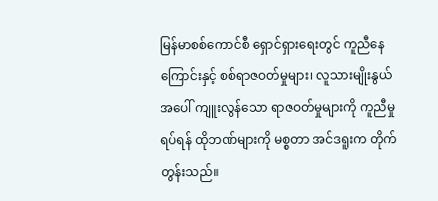မြန်မာစစ်ကောင်စီ ရှောင်ရှားရေးတွင် ကူညီနေကြောင်းနှင့် စစ်ရာဇဝတ်မှုများ၊ လူသားမျိုးနွယ်အပေါ် ကျူးလွန်သော ရာဇဝတ်မှုများကို ကူညီမှုရပ်ရန် ထိုဘဏ်များကို မစ္စတာ အင်ဒရူးက တိုက်တွန်းသည်။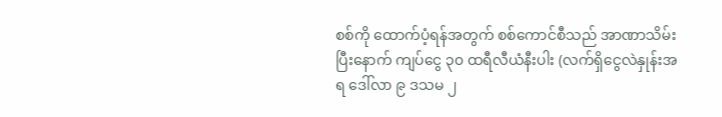စစ်ကို ထောက်ပံ့ရန်အတွက် စစ်ကောင်စီသည် အာဏာသိမ်းပြီးနောက် ကျပ်ငွေ ၃၀ ထရီလီယံနီးပါး (လက်ရှိငွေလဲနှုန်းအရ ဒေါ်လာ ၉ ဒသမ ၂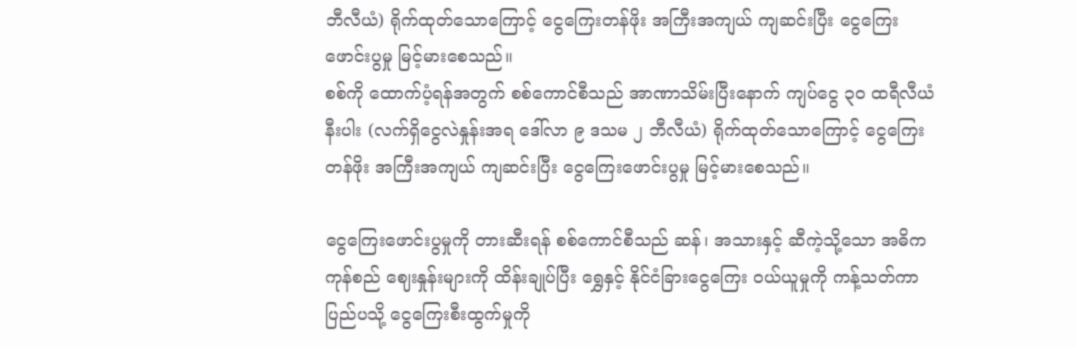ဘီလီယံ) ရိုက်ထုတ်သောကြောင့် ငွေကြေးတန်ဖိုး အကြီးအကျယ် ကျဆင်းပြီး ငွေကြေးဖောင်းပွမှု မြင့်မားစေသည်။
စစ်ကို ထောက်ပံ့ရန်အတွက် စစ်ကောင်စီသည် အာဏာသိမ်းပြီးနောက် ကျပ်ငွေ ၃၀ ထရီလီယံနီးပါး (လက်ရှိငွေလဲနှုန်းအရ ဒေါ်လာ ၉ ဒသမ ၂ ဘီလီယံ) ရိုက်ထုတ်သောကြောင့် ငွေကြေးတန်ဖိုး အကြီးအကျယ် ကျဆင်းပြီး ငွေကြေးဖောင်းပွမှု မြင့်မားစေသည်။

ငွေကြေးဖောင်းပွမှုကို တားဆီးရန် စစ်ကောင်စီသည် ဆန်၊ အသားနှင့် ဆီကဲ့သို့သော အဓိက ကုန်စည် ဈေးနှုန်းများကို ထိန်းချုပ်ပြီး ရွှေနှင့် နိုင်ငံခြားငွေကြေး ဝယ်ယူမှုကို ကန့်သတ်ကာ ပြည်ပသို့ ငွေကြေးစီးထွက်မှုကို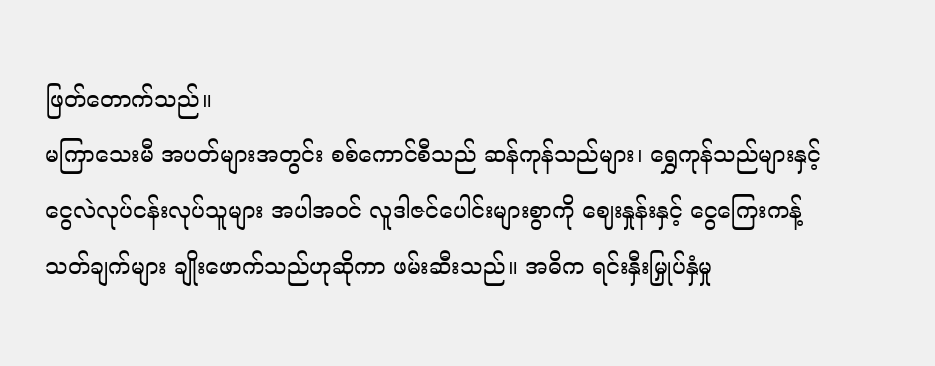ဖြတ်တောက်သည်။
မကြာသေးမီ အပတ်များအတွင်း စစ်ကောင်စီသည် ဆန်ကုန်သည်များ၊ ရွှေကုန်သည်များနှင့် ငွေလဲလုပ်ငန်းလုပ်သူများ အပါအဝင် လူဒါဇင်ပေါင်းများစွာကို ဈေးနှုန်းနှင့် ငွေကြေးကန့်သတ်ချက်များ ချိုးဖောက်သည်ဟုဆိုကာ ဖမ်းဆီးသည်။ အဓိက ရင်းနှီးမြှုပ်နှံမှု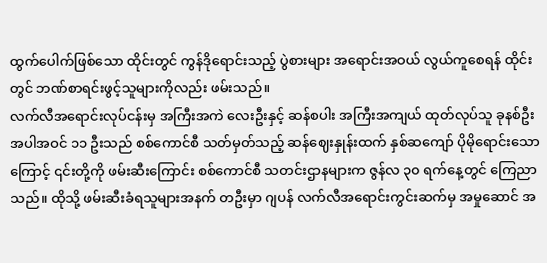ထွက်ပေါက်ဖြစ်သော ထိုင်းတွင် ကွန်ဒိုရောင်းသည့် ပွဲစားများ အရောင်းအဝယ် လွယ်ကူစေရန် ထိုင်းတွင် ဘဏ်စာရင်းဖွင့်သူများကိုလည်း ဖမ်းသည်။
လက်လီအရောင်းလုပ်ငန်းမှ အကြီးအကဲ လေးဦးနှင့် ဆန်စပါး အကြီးအကျယ် ထုတ်လုပ်သူ ခုနစ်ဦး အပါအဝင် ၁၁ ဦးသည် စစ်ကောင်စီ သတ်မှတ်သည့် ဆန်ဈေးနှုန်းထက် နှစ်ဆကျော် ပိုမိုရောင်းသောကြောင့် ၎င်းတို့ကို ဖမ်းဆီးကြောင်း စစ်ကောင်စီ သတင်းဌာနများက ဇွန်လ ၃၀ ရက်နေ့တွင် ကြေညာသည်။ ထိုသို့ ဖမ်းဆီးခံရသူများအနက် တဦးမှာ ဂျပန် လက်လီအရောင်းကွင်းဆက်မှ အမှုဆောင် အ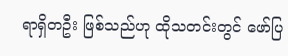ရာရှိတဦး ဖြစ်သည်ဟု ထိုသတင်းတွင် ဖော်ပြ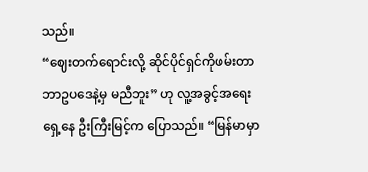သည်။
“ဈေးတက်ရောင်းလို့ ဆိုင်ပိုင်ရှင်ကိုဖမ်းတာ ဘာဥပဒေနဲ့မှ မညီဘူး” ဟု လူ့အခွင့်အရေးရှေ့နေ ဦးကြီးမြင့်က ပြောသည်။ “မြန်မာမှာ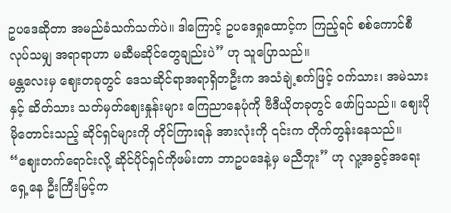ဥပဒေဆိုတာ အမည်ခံသက်သက်ပဲ။ ဒါကြောင့် ဥပဒေရှုထောင့်က ကြည့်ရင် စစ်ကောင်စီလုပ်သမျှ အရာရာဟာ မဆီမဆိုင်တွေချည်းပဲ” ဟု သူပြောသည်။
မန္တလေးမှ ဈေးတခုတွင် ဒေသဆိုင်ရာအရာရှိတဦးက အသံချဲ့စက်ဖြင့် ဝက်သား၊ အမဲသားနှင့် ဆိတ်သား သတ်မှတ်ဈေးနှုန်းများ ကြေညာနေပုံကို ဗီဒီယိုတခုတွင် ဖော်ပြသည်။ ဈေးပိုမိုတောင်းသည့် ဆိုင်ရှင်များကို တိုင်ကြားရန် အားလုံးကို ၎င်းက တိုက်တွန်းနေသည်။
“ဈေးတက်ရောင်းလို့ ဆိုင်ပိုင်ရှင်ကိုဖမ်းတာ ဘာဥပဒေနဲ့မှ မညီဘူး” ဟု လူ့အခွင့်အရေးရှေ့နေ ဦးကြီးမြင့်က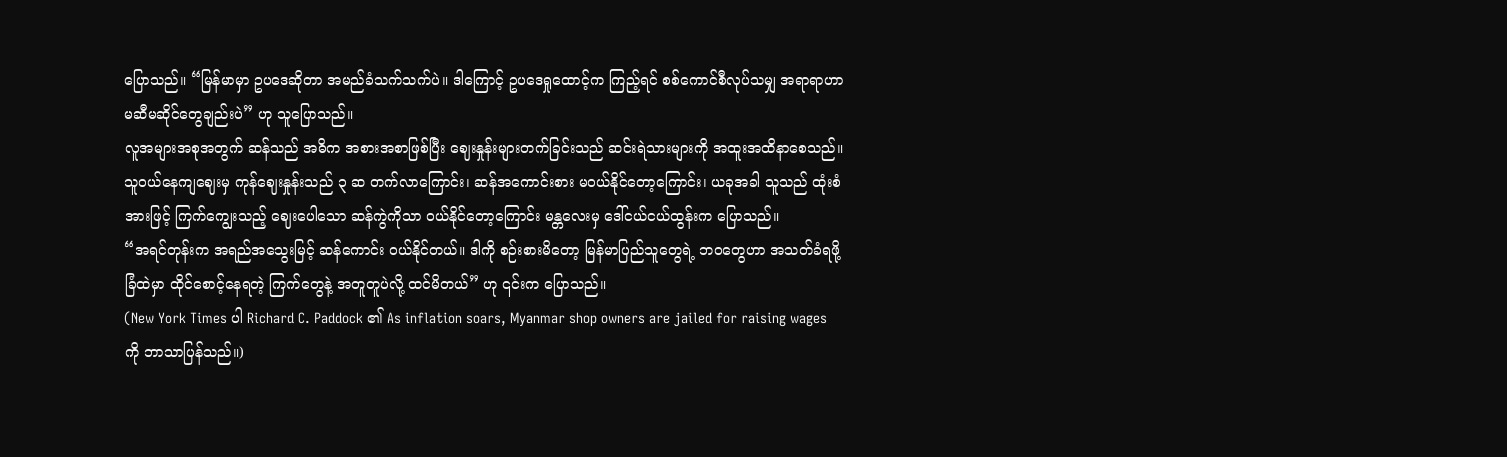ပြောသည်။ “မြန်မာမှာ ဥပဒေဆိုတာ အမည်ခံသက်သက်ပဲ။ ဒါကြောင့် ဥပဒေရှုထောင့်က ကြည့်ရင် စစ်ကောင်စီလုပ်သမျှ အရာရာဟာ မဆီမဆိုင်တွေချည်းပဲ” ဟု သူပြောသည်။
လူအများအစုအတွက် ဆန်သည် အဓိက အစားအစာဖြစ်ပြီး ဈေးနှုန်းများတက်ခြင်းသည် ဆင်းရဲသားများကို အထူးအထိနာစေသည်။
သူဝယ်နေကျဈေးမှ ကုန်ဈေးနှုန်းသည် ၃ ဆ တက်လာကြောင်း၊ ဆန်အကောင်းစား မဝယ်နိုင်တော့ကြောင်း၊ ယခုအခါ သူသည် ထုံးစံအားဖြင့် ကြက်ကျွေးသည့် ဈေးပေါသော ဆန်ကွဲကိုသာ ဝယ်နိုင်တော့ကြောင်း မန္တလေးမှ ဒေါ်ငယ်ငယ်ထွန်းက ပြောသည်။
“အရင်တုန်းက အရည်အသွေးမြင့် ဆန်ကောင်း ဝယ်နိုင်တယ်။ ဒါကို စဉ်းစားမိတော့ မြန်မာပြည်သူတွေရဲ့ ဘဝတွေဟာ အသတ်ခံရဖို့ ခြံထဲမှာ ထိုင်စောင့်နေရတဲ့ ကြက်တွေနဲ့ အတူတူပဲလို့ ထင်မိတယ်” ဟု ၎င်းက ပြောသည်။
(New York Times ပါ Richard C. Paddock ၏ As inflation soars, Myanmar shop owners are jailed for raising wages ကို ဘာသာပြန်သည်။)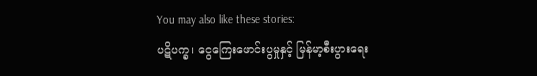You may also like these stories:
ပဋိပက္ခ၊ ငွေကြေးဖောင်းပွမှုနှင့် မြန်မာ့စီးပွားရေး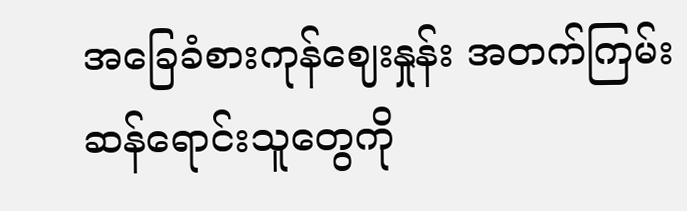အခြေခံစားကုန်ဈေးနှုန်း အတက်ကြမ်း
ဆန်ရောင်းသူတွေကို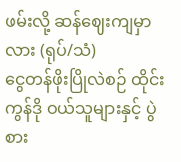ဖမ်းလို့ ဆန်ဈေးကျမှာလား (ရုပ်/သံ)
ငွေတန်ဖိုးပြိုလဲစဉ် ထိုင်းကွန်ဒို ဝယ်သူများနှင့် ပွဲစား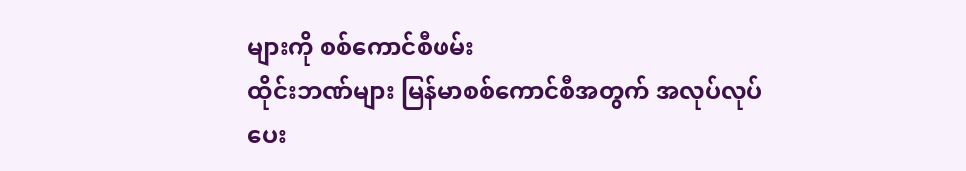များကို စစ်ကောင်စီဖမ်း
ထိုင်းဘဏ်များ မြန်မာစစ်ကောင်စီအတွက် အလုပ်လုပ်ပေး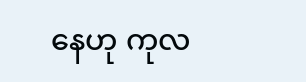နေဟု ကုလ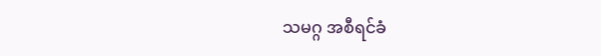သမဂ္ဂ အစီရင်ခံ